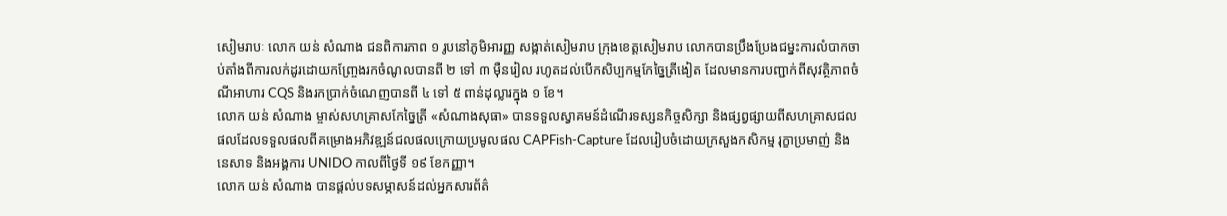សៀមរាបៈ លោក យន់ សំណាង ជនពិការភាព ១ រូបនៅភូមិអារញ្ញ សង្កាត់សៀមរាប ក្រុងខេត្តសៀមរាប លោកបានប្រឹងប្រែងជម្នះការលំបាកចាប់តាំងពីការលក់ដូរដោយកញ្ច្រែងរកចំណូលបានពី ២ ទៅ ៣ ម៉ឺនរៀល រហូតដល់បើកសិប្បកម្មកែច្នៃត្រីងៀត ដែលមានការបញ្ជាក់ពីសុវត្ថិភាពចំណីអាហារ CQS និងរកប្រាក់ចំណេញបានពី ៤ ទៅ ៥ ពាន់ដុល្លារក្នុង ១ ខែ។
លោក យន់ សំណាង ម្ចាស់សហគ្រាសកែច្នៃត្រី «សំណាងសុធា» បានទទួលស្វាគមន៍ដំណើរទស្សនកិច្ចសិក្សា និងផ្សព្វផ្សាយពីសហគ្រាសជលផលដែលទទួលផលពីគម្រោងអភិវឌ្ឍន៍ជលផលក្រោយប្រមូលផល CAPFish-Capture ដែលរៀបចំដោយក្រសួងកសិកម្ម រុក្ខាប្រមាញ់ និងនេសាទ និងអង្គការ UNIDO កាលពីថ្ងៃទី ១៩ ខែកញ្ញា។
លោក យន់ សំណាង បានផ្តល់បទសម្ភាសន៍ដល់អ្នកសារព័ត៌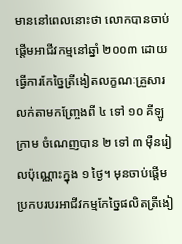មាននៅពេលនោះថា លោកបានចាប់ផ្តើមអាជីវកម្មនៅឆ្នាំ ២០០៣ ដោយធ្វើការកែច្នៃត្រីងៀតលក្ខណៈគ្រួសារលក់តាមកញ្ច្រែងពី ៤ ទៅ ១០ គីឡូក្រាម ចំណេញបាន ២ ទៅ ៣ ម៉ឺនរៀលប៉ុណ្ណោះក្នុង ១ ថ្ងៃ។ មុនចាប់ផ្តើមប្រកបរបរអាជីវកម្មកែច្នៃផលិតត្រីងៀ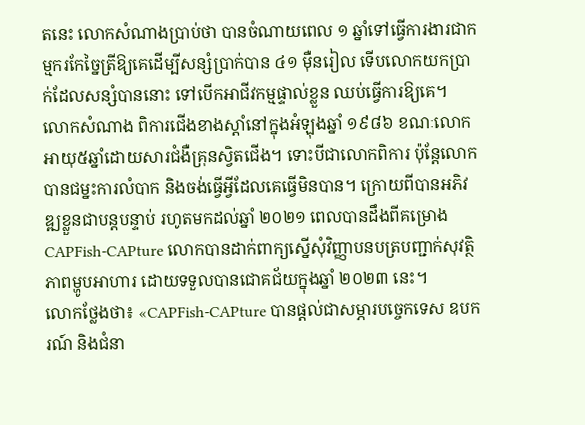តនេះ លោកសំណាងប្រាប់ថា បានចំណាយពេល ១ ឆ្នាំទៅធ្វើការងារជាកម្មករកែច្នៃត្រីឱ្យគេដើម្បីសន្សំប្រាក់បាន ៤១ ម៉ឺនរៀល ទើបលោកយកប្រាក់ដែលសន្សំបាននោះ ទៅបើកអាជីវកម្មផ្ទាល់ខ្លួន ឈប់ធ្វើការឱ្យគេ។
លោកសំណាង ពិការជើងខាងស្តាំនៅក្នុងអំឡុងឆ្នាំ ១៩៨៦ ខណៈលោកអាយុ៥ឆ្នាំដោយសារជំងឺគ្រុនស្វិតជើង។ ទោះបីជាលោកពិការ ប៉ុន្តែលោកបានជម្នះការលំបាក និងចង់ធ្វើអ្វីដែលគេធ្វើមិនបាន។ ក្រោយពីបានអភិវឌ្ឍខ្លួនជាបន្តបន្ទាប់ រហូតមកដល់ឆ្នាំ ២០២១ ពេលបានដឹងពីគម្រោង CAPFish-CAPture លោកបានដាក់ពាក្យស្នើសុំវិញ្ញាបនបត្របញ្ជាក់សុវត្ថិភាពម្ហូបអាហារ ដោយទទួលបានជោគជ័យក្នុងឆ្នាំ ២០២៣ នេះ។
លោកថ្លែងថា៖ «CAPFish-CAPture បានផ្តល់ជាសម្ភារបច្ចេកទេស ឧបករណ៍ និងជំនា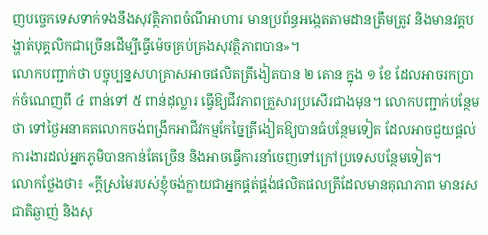ញបច្ចេកទេសទាក់ទងនឹងសុវត្ថិភាពចំណីអាហារ មានប្រព័ន្ធអង្កេតតាមដានត្រឹមត្រូវ និងមានវគ្គបង្ហាត់បុគ្គលិកជាច្រើនដើម្បីធ្វើម៉េចគ្រប់គ្រងសុវត្ថិភាពបាន»។
លោកបញ្ជាក់ថា បច្ចុប្បន្នសហគ្រាសអាចផលិតត្រីងៀតបាន ២ តោន ក្នុង ១ ខែ ដែលអាចរកប្រាក់ចំណេញពី ៤ ពាន់ទៅ ៥ ពាន់ដុល្លារ ធ្វើឱ្យជីវភាពគ្រួសារប្រសើរជាងមុន។ លោកបញ្ជាក់បន្ថែមថា ទៅថ្ងៃអនាគតលោកចង់ពង្រីកអាជីវកម្មកែច្នៃត្រីងៀតឱ្យបានធំបន្ថែមទៀត ដែលអាចជួយផ្តល់ការងារដល់អ្នកភូមិបានកាន់តែច្រើន និងអាចធ្វើការនាំចេញទៅក្រៅប្រទេសបន្ថែមទៀត។
លោកថ្លែងថា៖ «ក្តីស្រមៃរបស់ខ្ញុំចង់ក្លាយជាអ្នកផ្គត់ផ្គង់ផលិតផលត្រីដែលមានគុណភាព មានរសជាតិឆ្ងាញ់ និងសុ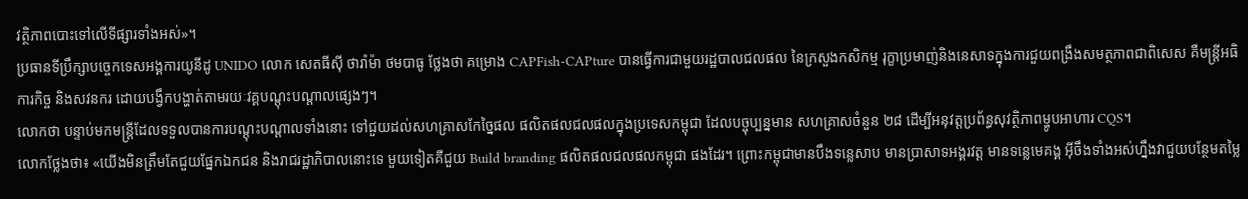វត្ថិភាពបោះទៅលើទីផ្សារទាំងអស់»។
ប្រធានទីប្រឹក្សាបច្ចេកទេសអង្គការយូនីដូ UNIDO លោក សេតធីស៊ី ថារ៉ាម៉ា ថមបាធូ ថ្លែងថា គម្រោង CAPFish-CAPture បានធ្វើការជាមួយរដ្ឋបាលជលផល នៃក្រសួងកសិកម្ម រុក្ខាប្រមាញ់និងនេសាទក្នុងការជួយពង្រឹងសមត្ថភាពជាពិសេស គឺមន្ត្រីអធិការកិច្ច និងសវនករ ដោយបង្វឹកបង្ហាត់តាមរយៈវគ្គបណ្តុះបណ្តាលផ្សេងៗ។
លោកថា បន្ទាប់មកមន្ត្រីដែលទទួលបានការបណ្តុះបណ្តាលទាំងនោះ ទៅជួយដល់សហគ្រាសកែច្នៃផល ផលិតផលជលផលក្នុងប្រទេសកម្ពុជា ដែលបច្ចុប្បន្នមាន សហគ្រាសចំនួន ២៨ ដើម្បីអនុវត្តប្រព័ន្ធសុវត្ថិភាពម្ហូបអាហារ CQS។
លោកថ្លែងថា៖ «យើងមិនត្រឹមតែជួយផ្នែកឯកជន និងរាជរដ្ឋាភិបាលនោះទេ មួយទៀតគឺជួយ Build branding ផលិតផលជលផលកម្ពុជា ផងដែរ។ ព្រោះកម្ពុជាមានបឹងទន្លេសាប មានប្រាសាទអង្គរវត្ត មានទន្លេមេគង្គ អ៊ីចឹងទាំងអស់ហ្នឹងវាជួយបន្ថែមតម្លៃ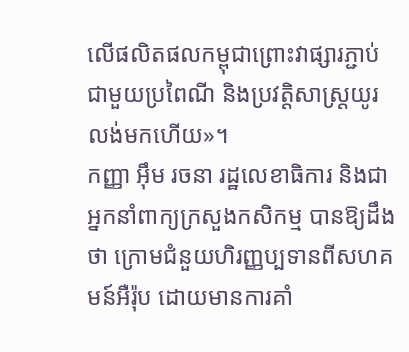លើផលិតផលកម្ពុជាព្រោះវាផ្សារភ្ជាប់ជាមួយប្រពៃណី និងប្រវត្តិសាស្ត្រយូរលង់មកហើយ»។
កញ្ញា អ៊ឹម រចនា រដ្ឋលេខាធិការ និងជាអ្នកនាំពាក្យក្រសួងកសិកម្ម បានឱ្យដឹងថា ក្រោមជំនួយហិរញ្ញប្បទានពីសហគមន៍អឺរ៉ុប ដោយមានការគាំ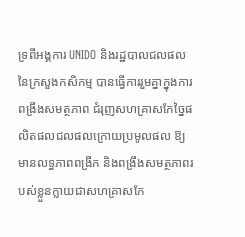ទ្រពីអង្គការ UNIDO និងរដ្ឋបាលជលផល នៃក្រសួងកសិកម្ម បានធ្វើការរួមគ្នាក្នុងការពង្រឹងសមត្ថភាព ជំរុញសហគ្រាសកែច្នៃផលិតផលជលផលក្រោយប្រមូលផល ឱ្យមានលទ្ធភាពពង្រីក និងពង្រឹងសមត្ថភាពរបស់ខ្លួនក្លាយជាសហគ្រាសកែ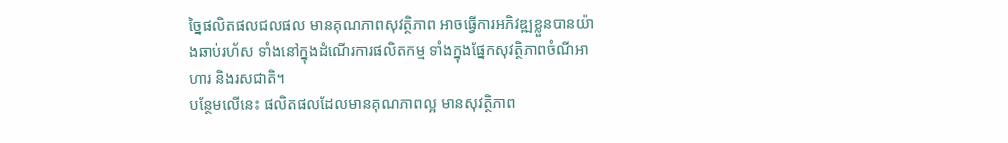ច្នៃផលិតផលជលផល មានគុណភាពសុវត្ថិភាព អាចធ្វើការអភិវឌ្ឍខ្លួនបានយ៉ាងឆាប់រហ័ស ទាំងនៅក្នុងដំណើរការផលិតកម្ម ទាំងក្នុងផ្នែកសុវត្ថិភាពចំណីអាហារ និងរសជាតិ។
បន្ថែមលើនេះ ផលិតផលដែលមានគុណភាពល្អ មានសុវត្ថិភាព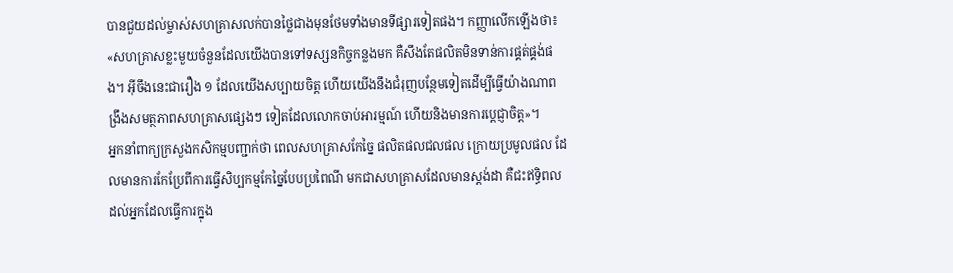បានជួយដល់ម្ចាស់សហគ្រាសលក់បានថ្លៃជាងមុនថែមទាំងមានទីផ្សារទៀតផង។ កញ្ញាលើកឡើងថា៖ «សហគ្រាសខ្លះមួយចំនួនដែលយើងបានទៅទស្សនកិច្ចកន្លងមក គឺសឹងតែផលិតមិនទាន់ការផ្គត់ផ្គង់ផង។ អ៊ីចឹងនេះជារឿង ១ ដែលយើងសប្បាយចិត្ត ហើយយើងនឹងជំរុញបន្ថែមទៀតដើម្បីធ្វើយ៉ាងណាពង្រឹងសមត្ថភាពសហគ្រាសផ្សេងៗ ទៀតដែលលោកចាប់អារម្មណ៍ ហើយនិងមានការប្តេជ្ញាចិត្ត»។
អ្នកនាំពាក្យក្រសួងកសិកម្មបញ្ជាក់ថា ពេលសហគ្រាសកែច្នៃ ផលិតផលជលផល ក្រោយប្រមូលផល ដែលមានការកែប្រែពីការធ្វើសិប្បកម្មកែច្នៃបែបប្រពៃណី មកជាសហគ្រាសដែលមានស្តង់ដា គឺជះឥទ្ធិពលដល់អ្នកដែលធ្វើការក្នុង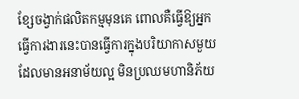ខ្សែចង្វាក់ផលិតកម្មមុនគេ ពោលគឺធ្វើឱ្យអ្នកធ្វើការងារនេះបានធ្វើការក្នុងបរិយាកាសមួយដែលមានអនាម័យល្អ មិនប្រឈមហានិភ័យ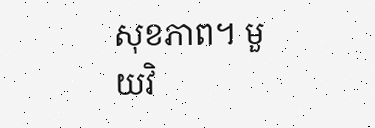សុខភាព។ មួយវិ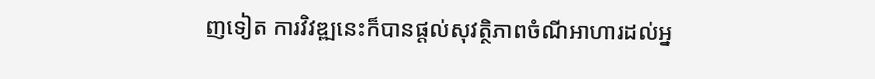ញទៀត ការវិវឌ្ឍនេះក៏បានផ្តល់សុវត្ថិភាពចំណីអាហារដល់អ្ន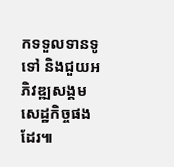កទទួលទានទូទៅ និងជួយអភិវឌ្ឍសង្គមសេដ្ឋកិច្ចផងដែរ៕